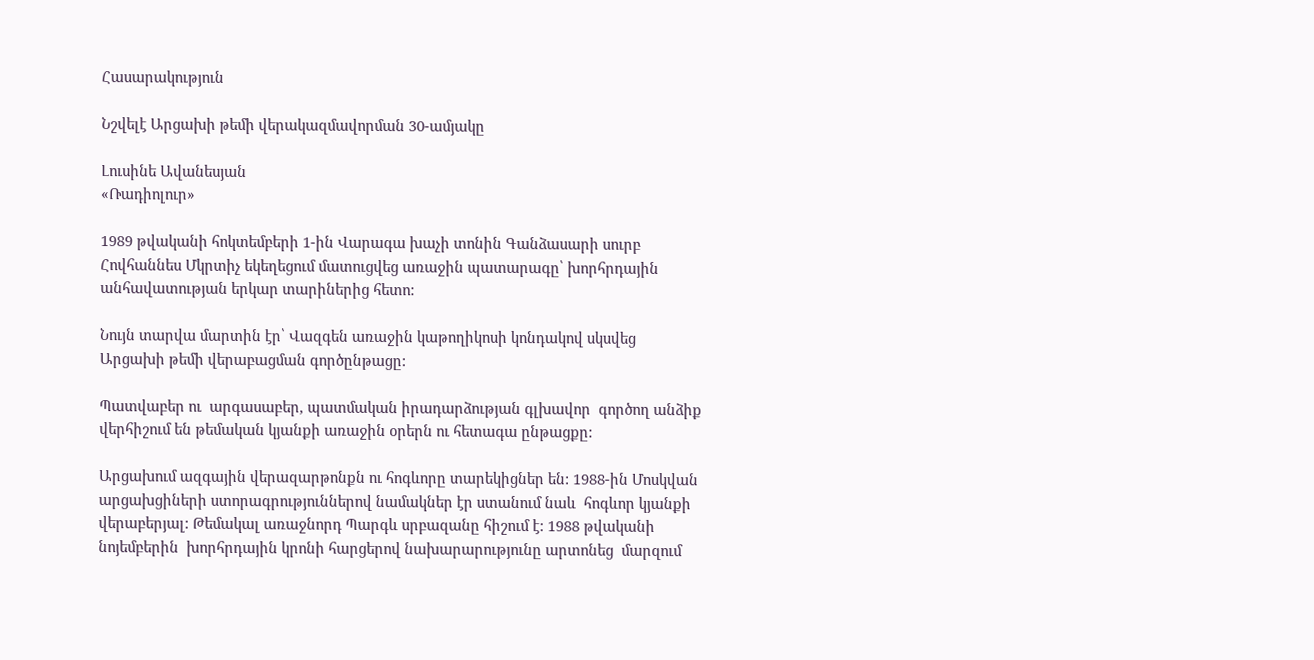Հասարակություն

Նշվելէ Արցախի թեմի վերակազմավորման 30-ամյակը

Լուսինե Ավանեսյան
«Ռադիոլուր»

1989 թվականի հոկտեմբերի 1-ին Վարագա խաչի տոնին Գանձասարի սուրբ Հովհաննես Մկրտիչ եկեղեցում մատուցվեց առաջին պատարագը՝ խորհրդային  անհավատության երկար տարիներից հետո:

Նույն տարվա մարտին էր՝ Վազգեն առաջին կաթողիկոսի կոնդակով սկսվեց Արցախի թեմի վերաբացման գործընթացը:

Պատվաբեր ու  արգասաբեր, պատմական իրադարձության գլխավոր  գործող անձիք վերհիշում են թեմական կյանքի առաջին օրերն ու հետագա ընթացքը:

Արցախում ազգային վերազարթոնքն ու հոգևորը տարեկիցներ են: 1988-ին Մոսկվան արցախցիների ստորագրություններով նամակներ էր ստանում նաև  հոգևոր կյանքի վերաբերյալ: Թեմակալ առաջնորդ Պարգև սրբազանը հիշում է: 1988 թվականի նոյեմբերին  խորհրդային կրոնի հարցերով նախարարությունը արտոնեց  մարզում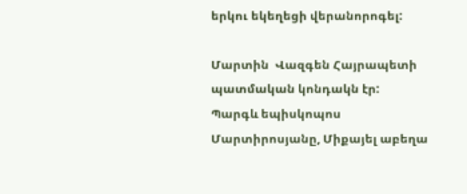երկու եկեղեցի վերանորոգել:

Մարտին  Վազգեն Հայրապետի պատմական կոնդակն էր:  Պարգև եպիսկոպոս Մարտիրոսյանը, Միքայել աբեղա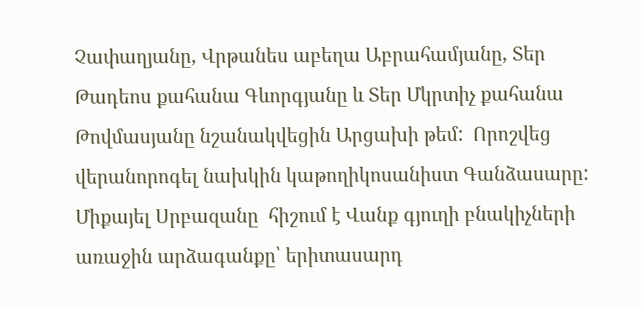Չափաղյանը, Վրթանես աբեղա Աբրահամյանը, Տեր Թադեոս քահանա Գևորգյանը և Տեր Մկրտիչ քահանա Թովմասյանը նշանակվեցին Արցախի թեմ:  Որոշվեց վերանորոգել նախկին կաթողիկոսանիստ Գանձասարը: Միքայել Սրբազանը  հիշում է Վանք գյուղի բնակիչների առաջին արձագանքը՝ երիտասարդ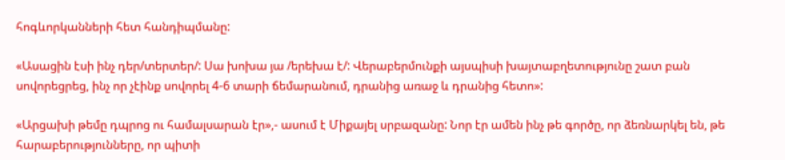հոգևորկանների հետ հանդիպմանը:

«Ասացին էսի ինչ դեր/տերտեր/: Սա խոխա յա /երեխա է/: Վերաբերմունքի այսպիսի խայտաբղետությունը շատ բան սովորեցրեց, ինչ որ չէինք սովորել 4-6 տարի ճեմարանում, դրանից առաջ և դրանից հետո»:

«Արցախի թեմը դպրոց ու համալսարան էր»,- ասում է Միքայել սրբազանը: Նոր էր ամեն ինչ թե գործը, որ ձեռնարկել են, թե հարաբերությունները, որ պիտի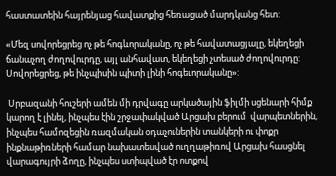հաստատեին հայրենյաց հավատքից հեռացած մարդկանց հետ:

«Մեզ սովորեցրեց ոչ թե հոգևորականը, ոչ թե հավատացյալը, եկեղեցի ճանաչող ժողովուրդը, այլ անհավատ, եկեղեցի չտեսած ժողովուրդը: Սովորեցրեց, թե ինչպիսին պիտի լինի հոգեւորականը»:

 Սրբազանի հուշերի ամեն մի դրվագը արկածային ֆիլմի սցենարի հիմք կարող է լինել, ինչպես էին շրջափակված Արցախ բերում  վարպետներին, ինչպես համոզեցին ռազմական օդաչուներին տանկերի ու փոքր ինքնաթիռների համար նախատեսված ուղղաթիռով Արցախ հասցնել վարագույրի ձողը, ինչպես ստիպված էր ոտքով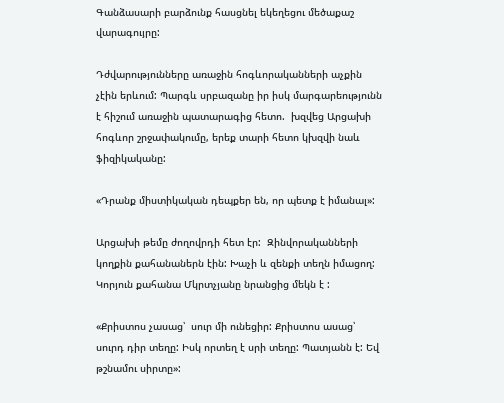Գանձասարի բարձունք հասցնել եկեղեցու մեծաքաշ վարագույրը:

Դժվարությունները առաջին հոգևորականների աչքին չէին երևում: Պարգև սրբազանը իր իսկ մարգարեությունն է հիշում առաջին պատարագից հետո.  խզվեց Արցախի հոգևոր շրջափակումը, երեք տարի հետո կխզվի նաև ֆիզիկականը:

«Դրանք միստիկական դեպքեր են, որ պետք է իմանալ»:

Արցախի թեմը ժողովրդի հետ էր:  Զինվորականների կողքին քահանաներն էին: Խաչի և զենքի տեղն իմացող: Կորյուն քահանա Մկրտչյանը նրանցից մեկն է :

«Քրիստոս չասաց՝  սուր մի ունեցիր: Քրիստոս ասաց՝ սուրդ դիր տեղը: Իսկ որտեղ է սրի տեղը: Պատյանն է: Եվ  թշնամու սիրտը»: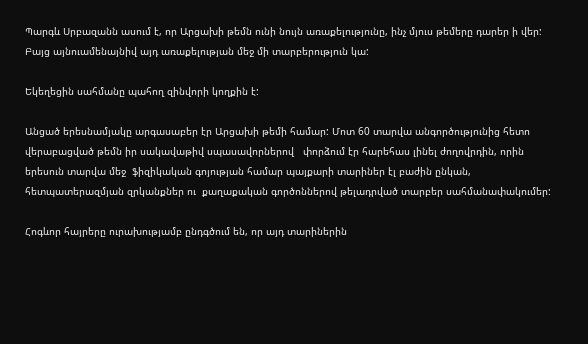Պարգև Սրբազանն ասում է, որ Արցախի թեմն ունի նույն առաքելությունը, ինչ մյուս թեմերը դարեր ի վեր: Բայց այնուամենայնիվ այդ առաքելության մեջ մի տարբերություն կա:

Եկեղեցին սահմանը պահող զինվորի կողքին է:

Անցած երեսնամյակը արգասաբեր էր Արցախի թեմի համար: Մոտ 60 տարվա անգործությունից հետո վերաբացված թեմն իր սակավաթիվ սպասավորներով   փորձում էր հարեհաս լինել ժողովրդին, որին երեսուն տարվա մեջ  ֆիզիկական գոյության համար պայքարի տարիներ էլ բաժին ընկան, հետպատերազմյան զրկանքներ ու  քաղաքական գործոններով թելադրված տարբեր սահմանափակումեր:

Հոգևոր հայրերը ուրախությամբ ընդգծում են, որ այդ տարիներին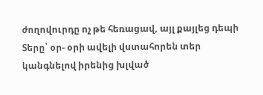ժողովուրդը ոչ թե հեռացավ, այլ քայլեց դեպի Տերը՝ օր- օրի ավելի վստահորեն տեր կանգնելով իրենից խլված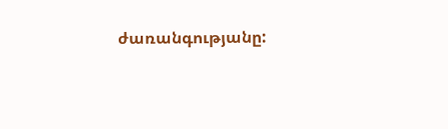ժառանգությանը: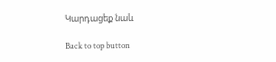Կարդացեք նաև

Back to top button